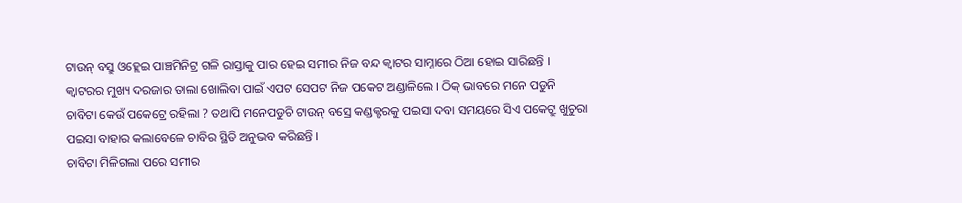ଟାଉନ୍ ବସ୍ରୁ ଓହ୍ଲେଇ ପାଞ୍ଚମିନିଟ୍ର ଗଳି ରାସ୍ତାକୁ ପାର ହେଇ ସମୀର ନିଜ ବନ୍ଦ କ୍ୱାଟର ସାମ୍ନାରେ ଠିଆ ହୋଇ ସାରିଛନ୍ତି । କ୍ୱାଟରର ମୁଖ୍ୟ ଦରଜାର ତାଲା ଖୋଲିବା ପାଇଁ ଏପଟ ସେପଟ ନିଜ ପକେଟ ଅଣ୍ଡାଳିଲେ । ଠିକ୍ ଭାବରେ ମନେ ପଡୁନି ଚାବିଟା କେଉଁ ପକେଟ୍ରେ ରହିଲା ? ତଥାପି ମନେପଡୁଚି ଟାଉନ୍ ବସ୍ରେ କଣ୍ଡକ୍ଟରକୁ ପଇସା ଦବା ସମୟରେ ସିଏ ପକେଟ୍ରୁ ଖୁଚୁରା ପଇସା ବାହାର କଲାବେଳେ ଚାବିର ସ୍ଥିତି ଅନୁଭବ କରିଛନ୍ତି ।
ଚାବିଟା ମିଳିଗଲା ପରେ ସମୀର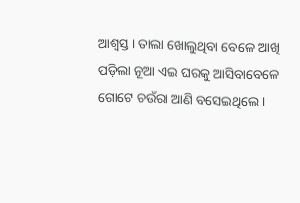ଆଶ୍ୱସ୍ତ । ତାଲା ଖୋଲୁଥିବା ବେଳେ ଆଖି ପଡ଼ିଲା ନୂଆ ଏଇ ଘରକୁ ଆସିବାବେଳେ ଗୋଟେ ଚଉଁରା ଆଣି ବସେଇଥିଲେ ।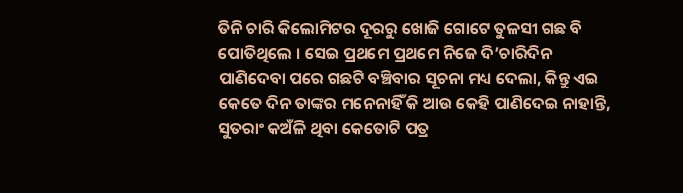ତିନି ଚାରି କିଲୋମିଟର ଦୂରରୁ ଖୋଜି ଗୋଟେ ତୁଳସୀ ଗଛ ବି ପୋତିଥିଲେ । ସେଇ ପ୍ରଥମେ ପ୍ରଥମେ ନିଜେ ଦି’ଚାରିଦିନ ପାଣିଦେବା ପରେ ଗଛଟି ବଞ୍ଚିବାର ସୂଚନା ମଧ୍ୟ ଦେଲା, କିନ୍ତୁ ଏଇ କେତେ ଦିନ ତାଙ୍କର ମନେନାହିଁ କି ଆଉ କେହି ପାଣିଦେଇ ନାହାନ୍ତି, ସୁତରାଂ କଅଁଳି ଥିବା କେତୋଟି ପତ୍ର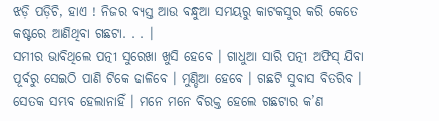ଝଡ଼ି ପଡ଼ିଚି, ହାଏ ! ନିଜର ବ୍ୟସ୍ତ ଆଉ ବନ୍ଧୁଆ ସମୟରୁ କାଟକସୁର କରି କେତେ କଷ୍ଟରେ ଆଣିଥିବା ଗଛଟା. . . ।
ସମୀର ଭାବିଥିଲେ ପତ୍ନୀ ସୁରେଖା ଖୁସି ହେବେ । ଗାଧୁଆ ସାରି ପତ୍ନୀ ଅଫିସ୍ ଯିବା ପୂର୍ବରୁ ସେଇଠି ପାଣି ଟିକେ ଢାଳିବେ । ମୁଣ୍ଡିଆ ହେବେ । ଗଛଟି ସୁବାସ ବିତରିବ । ସେତକ ସମ୍ଭବ ହେଲାନାହିଁ । ମନେ ମନେ ବିରକ୍ତ ହେଲେ ଗଛଟାର କ’ଣ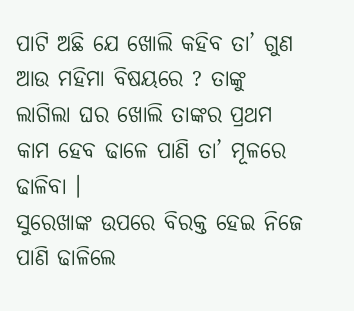ପାଟି ଅଛି ଯେ ଖୋଲି କହିବ ତା’ ଗୁଣ ଆଉ ମହିମା ବିଷୟରେ ? ତାଙ୍କୁ ଲାଗିଲା ଘର ଖୋଲି ତାଙ୍କର ପ୍ରଥମ କାମ ହେବ ଢାଳେ ପାଣି ତା’ ମୂଳରେ ଢାଳିବା ।
ସୁରେଖାଙ୍କ ଉପରେ ବିରକ୍ତ ହେଇ ନିଜେ ପାଣି ଢାଳିଲେ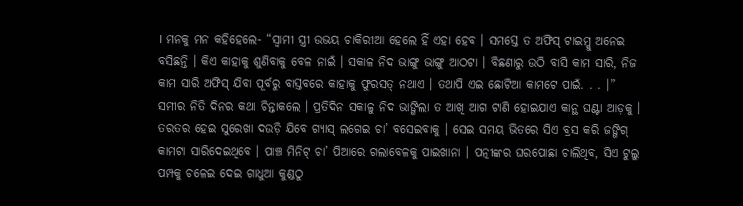। ମନକୁ ମନ କହିହେଲେ- “ସ୍ୱାମୀ ସ୍ତ୍ରୀ ଉଭୟ ଚାକିରୀଆ ହେଲେ ହିଁ ଏହା ହେବ । ସମସ୍ତେ ତ ଅଫିସ୍ ଟାଇମ୍କୁ ଅନେଇ ବସିଛନ୍ତି । କିଏ କାହାକୁ ଶୁଣିବାକୁ ବେଳ ନାଇଁ । ସକାଳ ନିଦ ଭାଙ୍ଗୁ ଭାଙ୍ଗୁ ଆଠଟା । ବିଛଣାରୁ ଉଠି ବାସି କାମ ସାରି, ନିଜ କାମ ସାରି ଅଫିସ୍ ଯିବା ପୂର୍ବରୁ ବାସ୍ତବରେ କାହାକୁ ଫୁରସତ୍ ନଥାଏ । ତଥାପି ଏଇ ଛୋଟିଆ କାମଟେ ପାଇଁ. . . ।”
ସମୀର ନିତି ଦିନର କଥା ଚିନ୍ତାକଲେ । ପ୍ରତିଦିନ ସକାଳୁ ନିଦ ଭାଙ୍ଗିଲା ତ ଆଖି ଆଗ ଟାଣି ହୋଇଯାଏ କାନ୍ଥ ଘଣ୍ଟା ଆଡ଼କୁ । ତରତର ହେଇ ସୁରେଖା ଦଉଡ଼ି ଯିବେ ଗ୍ୟାସ୍ ଲଗେଇ ଚା’ ବସେଇବାକୁ । ସେଇ ସମୟ ଭିତରେ ସିଏ ବ୍ରସ କରି ଜଙ୍ଗିଗ୍ କାମଟା ସାରିଦେଇଥିବେ । ପାଞ୍ଚ ମିନିଟ୍ ଚା’ ପିଆରେ ଗଲାବେଳକୁ ପାଇଖାନା । ପତ୍ନୀଙ୍କର ଘରପୋଛା ଚାଲିଥିବ, ସିଏ ଟୁଲୁ ପମ୍ପକୁ ଚଳେଇ ଦେଇ ଗାଧୁଆ କୁଣ୍ଡଠୁ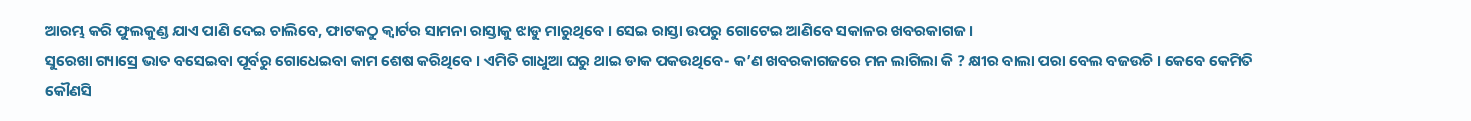ଆରମ୍ଭ କରି ଫୁଲକୁଣ୍ଡ ଯାଏ ପାଣି ଦେଇ ଚାଲିବେ, ଫାଟକଠୁ କ୍ୱାର୍ଟର ସାମନା ରାସ୍ତାକୁ ଝାଡୁ ମାରୁଥିବେ । ସେଇ ରାସ୍ତା ଉପରୁ ଗୋଟେଇ ଆଣିବେ ସକାଳର ଖବରକାଗଜ ।
ସୁରେଖା ଗ୍ୟାସ୍ରେ ଭାତ ବସେଇବା ପୂର୍ବରୁ ଗୋଧେଇବା କାମ ଶେଷ କରିଥିବେ । ଏମିତି ଗାଧୁଆ ଘରୁ ଥାଇ ଡାକ ପକଉଥିବେ- କ’ଣ ଖବରକାଗଜରେ ମନ ଲାଗିଲା କି ? କ୍ଷୀର ବାଲା ପରା ବେଲ ବଜଉଚି । କେବେ କେମିତି କୌଣସି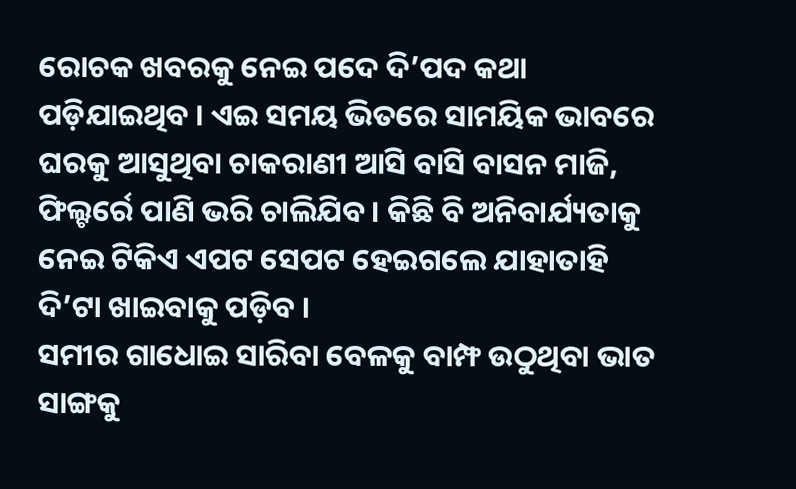ରୋଚକ ଖବରକୁ ନେଇ ପଦେ ଦି’ପଦ କଥା ପଡ଼ିଯାଇଥିବ । ଏଇ ସମୟ ଭିତରେ ସାମୟିକ ଭାବରେ ଘରକୁ ଆସୁଥିବା ଚାକରାଣୀ ଆସି ବାସି ବାସନ ମାଜି, ଫିଲ୍ଟର୍ରେ ପାଣି ଭରି ଚାଲିଯିବ । କିଛି ବି ଅନିବାର୍ଯ୍ୟତାକୁ ନେଇ ଟିକିଏ ଏପଟ ସେପଟ ହେଇଗଲେ ଯାହାତାହି ଦି’ଟା ଖାଇବାକୁ ପଡ଼ିବ ।
ସମୀର ଗାଧୋଇ ସାରିବା ବେଳକୁ ବାମ୍ଫ ଉଠୁଥିବା ଭାତ ସାଙ୍ଗକୁ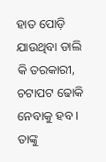ହାତ ପୋଡ଼ି ଯାଉଥିବା ଡାଲି କି ତରକାରୀ, ଚଟାପଟ ଢୋକି ନେବାକୁ ହବ । ତାଙ୍କୁ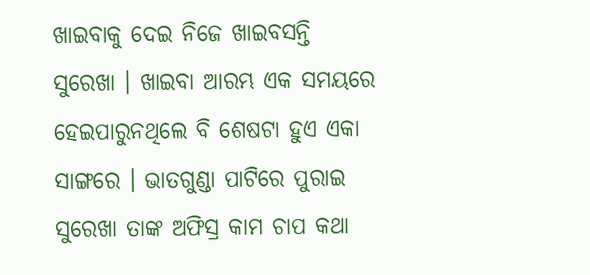ଖାଇବାକୁ ଦେଇ ନିଜେ ଖାଇବସନ୍ତି ସୁରେଖା । ଖାଇବା ଆରମ୍ଭ ଏକ ସମୟରେ ହେଇପାରୁନଥିଲେ ବି ଶେଷଟା ହୁଏ ଏକା ସାଙ୍ଗରେ । ଭାତଗୁଣ୍ଡା ପାଟିରେ ପୁରାଇ ସୁରେଖା ତାଙ୍କ ଅଫିସ୍ର କାମ ଚାପ କଥା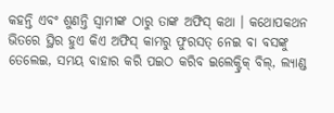କହନ୍ତି ଏବଂ ଶୁଣନ୍ତି ସ୍ୱାମୀଙ୍କ ଠାରୁ ତାଙ୍କ ଅଫିସ୍ କଥା । କଥୋପକଥନ ଭିତରେ ସ୍ଥିର ହୁଏ କିଏ ଅଫିସ୍ କାମରୁ ଫୁରସତ୍ ନେଇ ବା ବସଙ୍କୁ ତେଲେଇ, ସମୟ ବାହାର କରି ପଇଠ କରିବ ଇଲେକ୍ଟ୍ରିକ୍ ବିଲ୍, ଲ୍ୟାଣ୍ଡ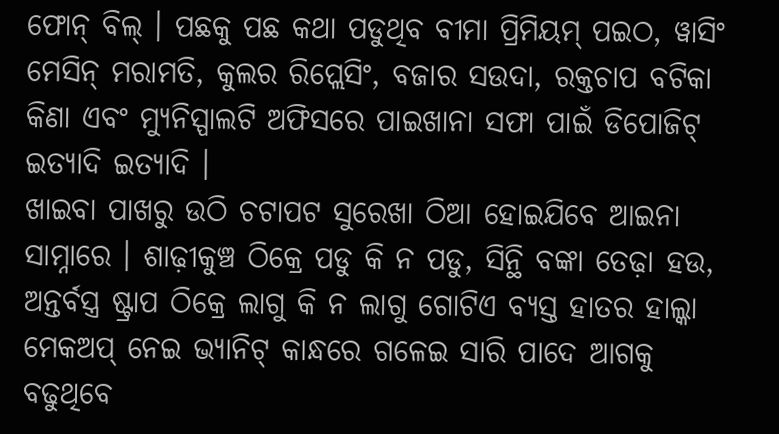ଫୋନ୍ ବିଲ୍ । ପଛକୁ ପଛ କଥା ପଡୁଥିବ ବୀମା ପ୍ରିମିୟମ୍ ପଇଠ, ୱାସିଂ ମେସିନ୍ ମରାମତି, କୁଲର ରିପ୍ଲେସିଂ, ବଜାର ସଉଦା, ରକ୍ତଚାପ ବଟିକା କିଣା ଏବଂ ମ୍ୟୁନିସ୍ପାଲଟି ଅଫିସରେ ପାଇଖାନା ସଫା ପାଇଁ ଡିପୋଜିଟ୍ ଇତ୍ୟାଦି ଇତ୍ୟାଦି ।
ଖାଇବା ପାଖରୁ ଉଠି ଚଟାପଟ ସୁରେଖା ଠିଆ ହୋଇଯିବେ ଆଇନା ସାମ୍ନାରେ । ଶାଢ଼ୀକୁଞ୍ଚ ଠିକ୍ରେ ପଡୁ କି ନ ପଡୁ, ସିନ୍ଥି ବଙ୍କା ତେଢ଼ା ହଉ, ଅନ୍ତର୍ବସ୍ତ୍ର ଷ୍ଟ୍ରାପ ଠିକ୍ରେ ଲାଗୁ କି ନ ଲାଗୁ ଗୋଟିଏ ବ୍ୟସ୍ତ ହାତର ହାଲ୍କା ମେକଅପ୍ ନେଇ ଭ୍ୟାନିଟ୍ କାନ୍ଧରେ ଗଳେଇ ସାରି ପାଦେ ଆଗକୁ ବଢୁଥିବେ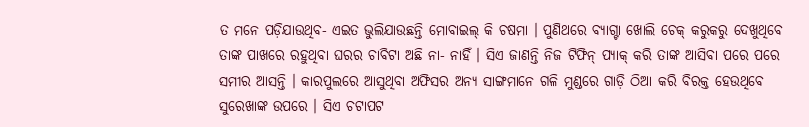ତ ମନେ ପଡ଼ିଯାଉଥିବ- ଏଇତ ଭୁଲିଯାଉଛନ୍ତି ମୋବାଇଲ୍ କି ଚଷମା । ପୁଣିଥରେ ବ୍ୟାଗ୍ଟା ଖୋଲି ଚେକ୍ କରୁକରୁ ଦେଖୁଥିବେ ତାଙ୍କ ପାଖରେ ରହୁଥିବା ଘରର ଚାବିଟା ଅଛି ନା- ନାହିଁ । ସିଏ ଜାଣନ୍ତି ନିଜ ଟିଫିନ୍ ପ୍ୟାକ୍ କରି ତାଙ୍କ ଆସିବା ପରେ ପରେ ସମୀର ଆସନ୍ତି । କାରପୁଲରେ ଆସୁଥିବା ଅଫିସର ଅନ୍ୟ ସାଙ୍ଗମାନେ ଗଳି ମୁଣ୍ଡରେ ଗାଡ଼ି ଠିଆ କରି ବିରକ୍ତ ହେଉଥିବେ ସୁରେଖାଙ୍କ ଉପରେ । ସିଏ ଚଟାପଟ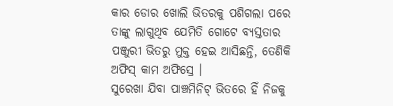କାର ଡୋର ଖୋଲି ଭିତରକୁ ପଶିଗଲା ପରେ ତାଙ୍କୁ ଲାଗୁଥିବ ଯେମିତି ଗୋଟେ ବ୍ୟସ୍ତତାର ପଞ୍ଜୁରୀ ଭିତରୁ ମୁକ୍ତ ହେଇ ଆସିଛନ୍ତି, ତେଣିକି ଅଫିସ୍ କାମ ଅଫିସ୍ରେ ।
ସୁରେଖା ଯିବା ପାଞ୍ଚମିନିଟ୍ ଭିତରେ ହିଁ ନିଜକୁ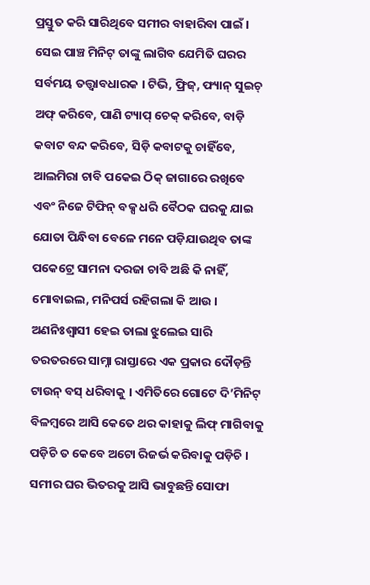ପ୍ରସ୍ତୁତ କରି ସାରିଥିବେ ସମୀର ବାହାରିବା ପାଇଁ । ସେଇ ପାଞ୍ଚ ମିନିଟ୍ ତାଙ୍କୁ ଲାଗିବ ଯେମିତି ଘରର ସର୍ବମୟ ତତ୍ତ୍ୱାବଧାରକ । ଟିଭି, ଫ୍ରିଜ୍, ଫ୍ୟାନ୍ ସୁଇଚ୍ ଅଫ୍ କରିବେ, ପାଣି ଟ୍ୟାପ୍ ଚେକ୍ କରିବେ, ବାଡ଼ି କବାଟ ବନ୍ଦ କରିବେ, ସିଡ଼ି କବାଟକୁ ଚାହିଁବେ, ଆଲମିରା ଚାବି ପକେଇ ଠିକ୍ ଜାଗାରେ ରଖିବେ ଏବଂ ନିଜେ ଟିଫିନ୍ ବକ୍ସ ଧରି ବୈଠକ ଘରକୁ ଯାଇ ଯୋତା ପିନ୍ଧିବା ବେଳେ ମନେ ପଡ଼ିଯାଉଥିବ ତାଙ୍କ ପକେଟ୍ରେ ସାମନା ଦରଜା ଚାବି ଅଛି କି ନାହିଁ, ମୋବାଇଲ, ମନିପର୍ସ ରହିଗଲା କି ଆଉ ।
ଅଣନିଃଶ୍ୱାସୀ ହେଇ ତାଲା ଝୁଲେଇ ସାରି ତରତରରେ ସାମ୍ନା ରାସ୍ତାରେ ଏକ ପ୍ରକାର ଦୌଡ଼ନ୍ତି ଟାଉନ୍ ବସ୍ ଧରିବାକୁ । ଏମିତିରେ ଗୋଟେ ଦି’ମିନିଟ୍ ବିଳମ୍ୱରେ ଆସି କେତେ ଥର କାହାକୁ ଲିଫ୍ ମାଗିବାକୁ ପଡ଼ିଚି ତ କେବେ ଅଟୋ ରିଜର୍ଭ କରିବାକୁ ପଡ଼ିଚି ।
ସମୀର ଘର ଭିତରକୁ ଆସି ଭାବୁଛନ୍ତି ସୋଫା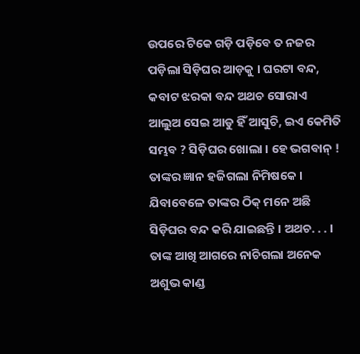ଉପରେ ଟିକେ ଗଡ଼ି ପଡ଼ିବେ ତ ନଜର ପଡ଼ିଲା ସିଡ଼ିଘର ଆଡ଼କୁ । ଘରଟା ବନ୍ଦ, କବାଟ ଝରକା ବନ୍ଦ ଅଥଚ ସୋରାଏ ଆଲୁଅ ସେଇ ଆଡୁ ହିଁ ଆସୁଚି, ଇଏ କେମିତି ସମ୍ଭବ ? ସିଡ଼ିଘର ଖୋଲା । ହେ ଭଗବାନ୍ ! ତାଙ୍କର ଜ୍ଞାନ ହଜିଗଲା ନିମିଷକେ । ଯିବାବେଳେ ତାଙ୍କର ଠିକ୍ ମନେ ଅଛି ସିଡ଼ିଘର ବନ୍ଦ କରି ଯାଇଛନ୍ତି । ଅଥଚ. . . । ତାଙ୍କ ଆଖି ଆଗରେ ନାଚିଗଲା ଅନେକ ଅଶୁଭ କାଣ୍ଡ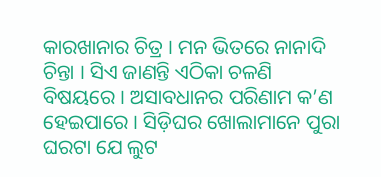କାରଖାନାର ଚିତ୍ର । ମନ ଭିତରେ ନାନାଦି ଚିନ୍ତା । ସିଏ ଜାଣନ୍ତି ଏଠିକା ଚଳଣି ବିଷୟରେ । ଅସାବଧାନର ପରିଣାମ କ’ଣ ହେଇପାରେ । ସିଡ଼ିଘର ଖୋଲାମାନେ ପୁରା ଘରଟା ଯେ ଲୁଟ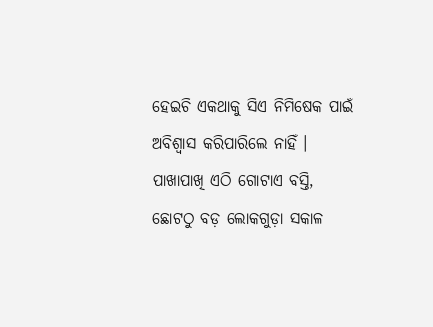ହେଇଚି ଏକଥାକୁ ସିଏ ନିମିଷେକ ପାଇଁ ଅବିଶ୍ୱାସ କରିପାରିଲେ ନାହିଁ । ପାଖାପାଖି ଏଠି ଗୋଟାଏ ବସ୍ତି, ଛୋଟଠୁ ବଡ଼ ଲୋକଗୁଡ଼ା ସକାଳ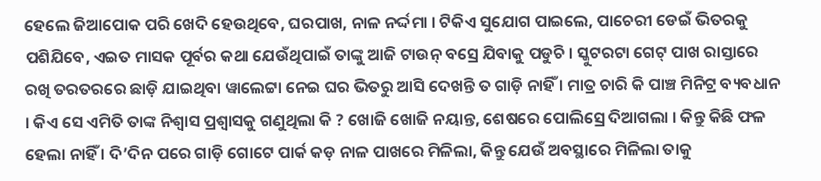ହେଲେ ଜିଆପୋକ ପରି ଖେଦି ହେଉଥିବେ, ଘରପାଖ, ନାଳ ନର୍ଦ୍ଦମା । ଟିକିଏ ସୁଯୋଗ ପାଇଲେ, ପାଚେରୀ ଡେଇଁ ଭିତରକୁ ପଶିଯିବେ, ଏଇତ ମାସକ ପୂର୍ବର କଥା ଯେଉଁଥିପାଇଁ ତାଙ୍କୁ ଆଜି ଟାଉନ୍ ବସ୍ରେ ଯିବାକୁ ପଡୁଚି । ସ୍କୁଟରଟା ଗେଟ୍ ପାଖ ରାସ୍ତାରେ ରଖି ତରତରରେ ଛାଡ଼ି ଯାଇଥିବା ୱାଲେଟ୍ଟା ନେଇ ଘର ଭିତରୁ ଆସି ଦେଖନ୍ତି ତ ଗାଡ଼ି ନାହିଁ । ମାତ୍ର ଚାରି କି ପାଞ୍ଚ ମିନିଟ୍ର ବ୍ୟବଧାନ । କିଏ ସେ ଏମିତି ତାଙ୍କ ନିଶ୍ୱାସ ପ୍ରଶ୍ୱାସକୁ ଗଣୁଥିଲା କି ? ଖୋଜି ଖୋଜି ନୟାନ୍ତ, ଶେଷରେ ପୋଲିସ୍ରେ ଦିଆଗଲା । କିନ୍ତୁ କିଛି ଫଳ ହେଲା ନାହିଁ । ଦି’ଦିନ ପରେ ଗାଡ଼ି ଗୋଟେ ପାର୍କ କଡ଼ ନାଳ ପାଖରେ ମିଳିଲା, କିନ୍ତୁ ଯେଉଁ ଅବସ୍ଥାରେ ମିଳିଲା ତାକୁ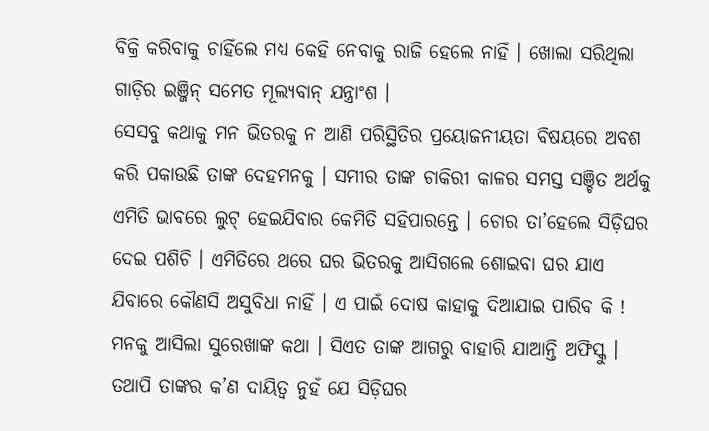ବିକ୍ରି କରିବାକୁ ଚାହିଁଲେ ମଧ୍ୟ କେହି ନେବାକୁ ରାଜି ହେଲେ ନାହିଁ । ଖୋଲା ସରିଥିଲା ଗାଡ଼ିର ଇଞ୍ଜିନ୍ ସମେତ ମୂଲ୍ୟବାନ୍ ଯନ୍ତ୍ରାଂଶ ।
ସେସବୁ କଥାକୁ ମନ ଭିତରକୁ ନ ଆଣି ପରିସ୍ଥିତିର ପ୍ରୟୋଜନୀୟତା ବିଷୟରେ ଅବଶ କରି ପକାଉଛି ତାଙ୍କ ଦେହମନକୁ । ସମୀର ତାଙ୍କ ଚାକିରୀ କାଳର ସମସ୍ତ ସଞ୍ଚିତ ଅର୍ଥକୁ ଏମିତି ଭାବରେ ଲୁଟ୍ ହେଇଯିବାର କେମିତି ସହିପାରନ୍ତେ । ଚୋର ତା’ହେଲେ ସିଡ଼ିଘର ଦେଇ ପଶିଚି । ଏମିତିରେ ଥରେ ଘର ଭିତରକୁ ଆସିଗଲେ ଶୋଇବା ଘର ଯାଏ ଯିବାରେ କୌଣସି ଅସୁବିଧା ନାହିଁ । ଏ ପାଇଁ ଦୋଷ କାହାକୁ ଦିଆଯାଇ ପାରିବ କି ! ମନକୁ ଆସିଲା ସୁରେଖାଙ୍କ କଥା । ସିଏତ ତାଙ୍କ ଆଗରୁ ବାହାରି ଯାଆନ୍ତି ଅଫିସ୍କୁ । ତଥାପି ତାଙ୍କର କ’ଣ ଦାୟିତ୍ୱ ନୁହଁ ଯେ ସିଡ଼ିଘର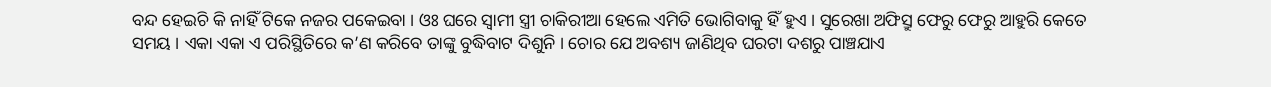ବନ୍ଦ ହେଇଚି କି ନାହିଁ ଟିକେ ନଜର ପକେଇବା । ଓଃ ଘରେ ସ୍ୱାମୀ ସ୍ତ୍ରୀ ଚାକିରୀଆ ହେଲେ ଏମିତି ଭୋଗିବାକୁ ହିଁ ହୁଏ । ସୁରେଖା ଅଫିସ୍ରୁ ଫେରୁ ଫେରୁ ଆହୁରି କେତେ ସମୟ । ଏକା ଏକା ଏ ପରିସ୍ଥିତିରେ କ’ଣ କରିବେ ତାଙ୍କୁ ବୁଦ୍ଧିବାଟ ଦିଶୁନି । ଚୋର ଯେ ଅବଶ୍ୟ ଜାଣିଥିବ ଘରଟା ଦଶରୁ ପାଞ୍ଚଯାଏ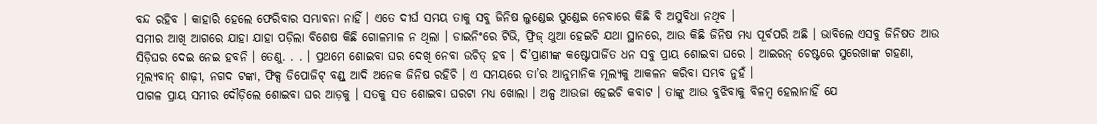ବନ୍ଦ ରହିବ । କାହାରି ହେଲେ ଫେରିବାର ସମ୍ଭାବନା ନାହିଁ । ଏତେ ଦୀର୍ଘ ସମୟ ତାକୁ ସବୁ ଜିନିଷ ଲୁଣ୍ଡେଇ ପୁଣ୍ଡେଇ ନେବାରେ କିଛି ବି ଅସୁବିଧା ନଥିବ ।
ସମୀର ଆଖି ଆଗରେ ଯାହା ଯାହା ପଡ଼ିଲା ବିଶେଷ କିଛି ଗୋଳମାଳ ନ ଥିଲା । ଡାଇନିଂରେ ଟିଭି, ଫ୍ରିଜ୍ ଥୁଆ ହେଇଚି ଯଥା ସ୍ଥାନରେ, ଆଉ କିଛି ଜିନିଷ ମଧ୍ୟ ପୂର୍ବପରି ଅଛି । ଭାବିଲେ ଏସବୁ ଜିନିଷତ ଆଉ ସିଡ଼ିଘର ଦେଇ ନେଇ ହବନି । ତେଣୁ. . . । ପ୍ରଥମେ ଶୋଇବା ଘର ଦେଖି ନେବା ଉଚିତ୍ ହବ । ଦି’ପ୍ରାଣୀଙ୍କ କଷ୍ଟୋପାର୍ଜିତ ଧନ ସବୁ ପ୍ରାୟ ଶୋଇବା ଘରେ । ଆଇରନ୍ ଚେଷ୍ଟରେ ସୁରେଖାଙ୍କ ଗହଣା, ମୂଲ୍ୟବାନ୍ ଶାଢ଼ୀ, ନଗଦ ଟଙ୍କା, ଫିକ୍ସ ଡିପୋଜିଟ୍ ବଣ୍ଡ୍ ଆଦି ଅନେକ ଜିନିଷ ରହିଚି । ଏ ସମୟରେ ତା’ର ଆନୁମାନିକ ମୂଲ୍ୟକୁ ଆକଳନ କରିବା ସମ୍ଭବ ନୁହଁ ।
ପାଗଳ ପ୍ରାୟ ସମୀର ଦୌଡ଼ିଲେ ଶୋଇବା ଘର ଆଡ଼କୁ । ସତକୁ ସତ ଶୋଇବା ଘରଟା ମଧ୍ୟ ଖୋଲା । ଅଳ୍ପ ଆଉଜା ହେଇଚି କବାଟ । ତାଙ୍କୁ ଆଉ ବୁଝିବାକୁ ବିଳମ୍ୱ ହେଲାନାହିଁ ଯେ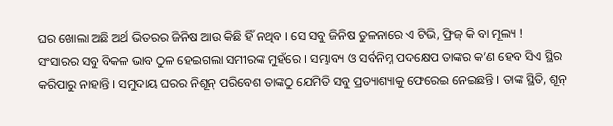ଘର ଖୋଲା ଅଛି ଅର୍ଥ ଭିତରର ଜିନିଷ ଆଉ କିଛି ହିଁ ନଥିବ । ସେ ସବୁ ଜିନିଷ ତୁଳନାରେ ଏ ଟିଭି, ଫ୍ରିଜ୍ କି ବା ମୂଲ୍ୟ !
ସଂସାରର ସବୁ ବିକଳ ଭାବ ଠୁଳ ହେଇଗଲା ସମୀରଙ୍କ ମୁହଁରେ । ସମ୍ଭାବ୍ୟ ଓ ସର୍ବନିମ୍ନ ପଦକ୍ଷେପ ତାଙ୍କର କ’ଣ ହେବ ସିଏ ସ୍ଥିର କରିପାରୁ ନାହାନ୍ତି । ସମୁଦାୟ ଘରର ନିଶୂନ୍ ପରିବେଶ ତାଙ୍କଠୁ ଯେମିତି ସବୁ ପ୍ରତ୍ୟାଶ୍ୟାକୁ ଫେରେଇ ନେଇଛନ୍ତି । ତାଙ୍କ ସ୍ଥିତି, ଶୂନ୍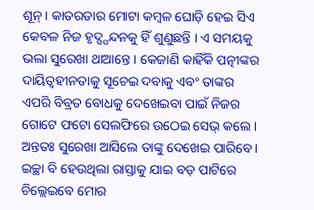ଶୂନ୍ । କାତରତାର ମୋଟା କମ୍ୱଳ ଘୋଡ଼ି ହେଇ ସିଏ କେବଳ ନିଜ ହୃଦ୍ସ୍ପନ୍ଦନକୁ ହିଁ ଶୁଣୁଛନ୍ତି । ଏ ସମୟକୁ ଭଲା ସୁରେଖା ଥାଆନ୍ତେ । କେଜାଣି କାହିଁକି ପତ୍ନୀଙ୍କର ଦାୟିତ୍ୱହୀନତାକୁ ସୂଚେଇ ଦବାକୁ ଏବଂ ତାଙ୍କର ଏପରି ବିବ୍ରତ ବୋଧକୁ ଦେଖେଇବା ପାଇଁ ନିଜର ଗୋଟେ ଫଟୋ ସେଲଫିରେ ଉଠେଇ ସେଭ୍ କଲେ । ଅନ୍ତତଃ ସୁରେଖା ଆସିଲେ ତାଙ୍କୁ ଦେଖେଇ ପାରିବେ । ଇଚ୍ଛା ବି ହେଉଥିଲା ରାସ୍ତାକୁ ଯାଇ ବଡ଼ ପାଟିରେ ଚିଲ୍ଲେଇବେ ମୋର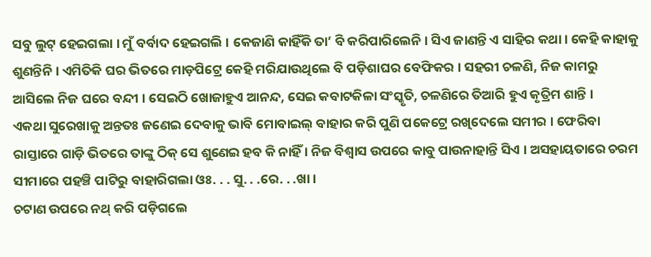ସବୁ ଲୁଟ୍ ହେଇଗଲା । ମୁଁ ବର୍ବାଦ ହେଇଗଲି । କେଜାଣି କାହିଁକି ତା’ ବି କରିପାରିଲେନି । ସିଏ ଜାଣନ୍ତି ଏ ସାହିର କଥା । କେହି କାହାକୁ ଶୁଣନ୍ତିନି । ଏମିତିକି ଘର ଭିତରେ ମାଡ଼ପିଟ୍ରେ କେହି ମରିଯାଉଥିଲେ ବି ପଡ଼ିଶାଘର ବେଫିକର । ସହରୀ ଚଳଣି, ନିଜ କାମରୁ ଆସିଲେ ନିଜ ଘରେ ବନ୍ଦୀ । ସେଇଠି ଖୋଜାହୁଏ ଆନନ୍ଦ, ସେଇ କବାଟକିଳା ସଂସ୍କୃତି, ଚଳଣିରେ ତିଆରି ହୁଏ କୃତ୍ରିମ ଶାନ୍ତି ।
ଏକଥା ସୁରେଖାକୁ ଅନ୍ତତଃ ଜଣେଇ ଦେବାକୁ ଭାବି ମୋବାଇଲ୍ ବାହାର କରି ପୁଣି ପକେଟ୍ରେ ରଖିଦେଲେ ସମୀର । ଫେରିବା ରାସ୍ତାରେ ଗାଡ଼ି ଭିତରେ ତାଙ୍କୁ ଠିକ୍ ସେ ଶୁଣେଇ ହବ କି ନାହିଁ । ନିଜ ବିଶ୍ୱାସ ଉପରେ କାବୁ ପାଉନାହାନ୍ତି ସିଏ । ଅସହାୟତାରେ ଚରମ ସୀମାରେ ପହଞ୍ଚି ପାଟିରୁ ବାହାରିଗଲା ଓଃ. . . ସୁ. . .ରେ. . .ଖା ।
ଚଟାଣ ଉପରେ ନଥ୍ କରି ପଡ଼ିଗଲେ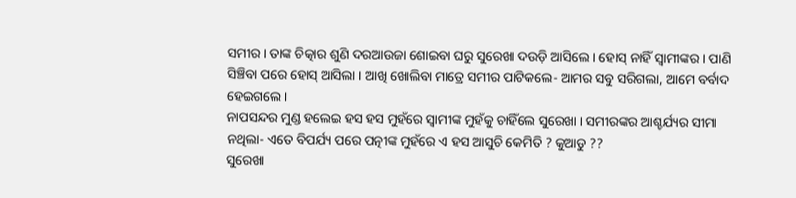ସମୀର । ତାଙ୍କ ଚିତ୍କାର ଶୁଣି ଦରଆଉଜା ଶୋଇବା ଘରୁ ସୁରେଖା ଦଉଡ଼ି ଆସିଲେ । ହୋସ୍ ନାହିଁ ସ୍ୱାମୀଙ୍କର । ପାଣି ସିଞ୍ଚିବା ପରେ ହୋସ୍ ଆସିଲା । ଆଖି ଖୋଲିବା ମାତ୍ରେ ସମୀର ପାଟିକଲେ- ଆମର ସବୁ ସରିଗଲା, ଆମେ ବର୍ବାଦ ହେଇଗଲେ ।
ନାପସନ୍ଦର ମୁଣ୍ଡ ହଲେଇ ହସ ହସ ମୁହଁରେ ସ୍ୱାମୀଙ୍କ ମୁହଁକୁ ଚାହିଁଲେ ସୁରେଖା । ସମୀରଙ୍କର ଆଶ୍ଚର୍ଯ୍ୟର ସୀମା ନଥିଲା- ଏତେ ବିପର୍ଯ୍ୟ ପରେ ପତ୍ନୀଙ୍କ ମୁହଁରେ ଏ ହସ ଆସୁଚି କେମିତି ? କୁଆଡୁ ??
ସୁରେଖା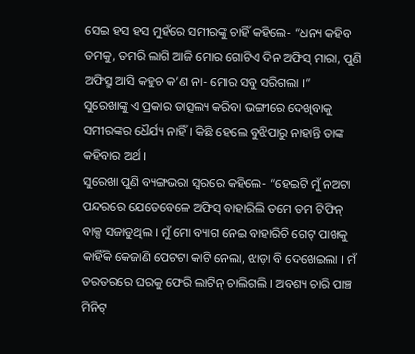ସେଇ ହସ ହସ ମୁହଁରେ ସମୀରଙ୍କୁ ଚାହିଁ କହିଲେ- “ଧନ୍ୟ କହିବ ତମକୁ, ତମରି ଲାଗି ଆଜି ମୋର ଗୋଟିଏ ଦିନ ଅଫିସ୍ ମାରା, ପୁଣି ଅଫିସ୍ରୁ ଆସି କହୁଚ କ’ଣ ନା- ମୋର ସବୁ ସରିଗଲା ।”
ସୁରେଖାଙ୍କୁ ଏ ପ୍ରକାର ତାତ୍ସଲ୍ୟ କରିବା ଭଙ୍ଗୀରେ ଦେଖିବାକୁ ସମୀରଙ୍କର ଧୈର୍ଯ୍ୟ ନାହିଁ । କିଛି ହେଲେ ବୁଝିପାରୁ ନାହାନ୍ତି ତାଙ୍କ କହିବାର ଅର୍ଥ ।
ସୁରେଖା ପୁଣି ବ୍ୟଙ୍ଗଭରା ସ୍ୱରରେ କହିଲେ- “ହେଇଟି ମୁଁ ନଅଟା ପନ୍ଦରରେ ଯେତେବେଳେ ଅଫିସ୍ ବାହାରିଲି ତମେ ତମ ଟିଫିନ୍ ବାକ୍ସ ସଜାଡୁଥିଲ । ମୁଁ ମୋ ବ୍ୟାଗ ନେଇ ବାହାରିଚି ଗେଟ୍ ପାଖକୁ କାହିଁକି କେଜାଣି ପେଟଟା କାଟି ନେଲା, ଝାଡ଼ା ବି ଦେଖେଇଲା । ମଁ ତରତରରେ ଘରକୁ ଫେରି ଲାଟିନ୍ ଚାଲିଗଲି । ଅବଶ୍ୟ ଚାରି ପାଞ୍ଚ ମିନିଟ୍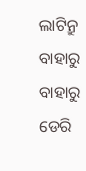ଲାଟିନ୍ରୁ ବାହାରୁ ବାହାରୁ ଡେରି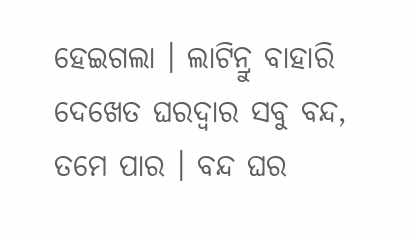ହେଇଗଲା । ଲାଟିନ୍ରୁ ବାହାରି ଦେଖେତ ଘରଦ୍ୱାର ସବୁ ବନ୍ଦ, ତମେ ପାର । ବନ୍ଦ ଘର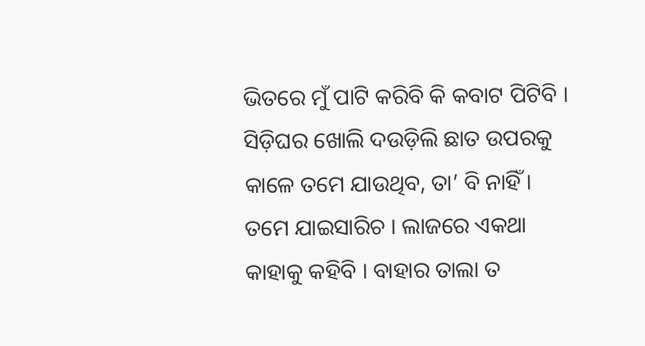ଭିତରେ ମୁଁ ପାଟି କରିବି କି କବାଟ ପିଟିବି । ସିଡ଼ିଘର ଖୋଲି ଦଉଡ଼ିଲି ଛାତ ଉପରକୁ କାଳେ ତମେ ଯାଉଥିବ, ତା’ ବି ନାହିଁ । ତମେ ଯାଇସାରିଚ । ଲାଜରେ ଏକଥା କାହାକୁ କହିବି । ବାହାର ତାଲା ତ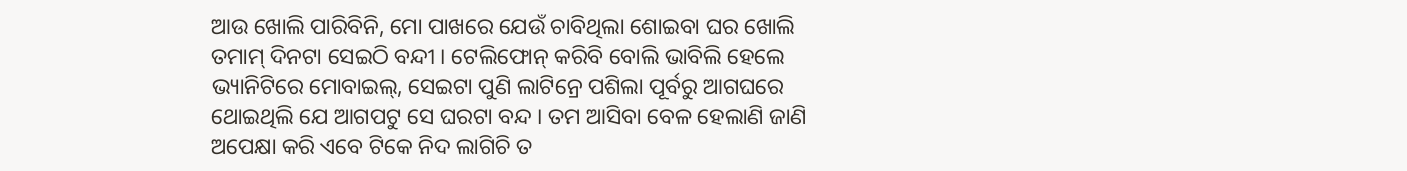ଆଉ ଖୋଲି ପାରିବିନି, ମୋ ପାଖରେ ଯେଉଁ ଚାବିଥିଲା ଶୋଇବା ଘର ଖୋଲି ତମାମ୍ ଦିନଟା ସେଇଠି ବନ୍ଦୀ । ଟେଲିଫୋନ୍ କରିବି ବୋଲି ଭାବିଲି ହେଲେ ଭ୍ୟାନିଟିରେ ମୋବାଇଲ୍, ସେଇଟା ପୁଣି ଲାଟିନ୍ରେ ପଶିଲା ପୂର୍ବରୁ ଆଗଘରେ ଥୋଇଥିଲି ଯେ ଆଗପଟୁ ସେ ଘରଟା ବନ୍ଦ । ତମ ଆସିବା ବେଳ ହେଲାଣି ଜାଣି ଅପେକ୍ଷା କରି ଏବେ ଟିକେ ନିଦ ଲାଗିଚି ତ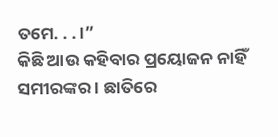ତମେ. . . ।”
କିଛି ଆଉ କହିବାର ପ୍ରୟୋଜନ ନାହିଁ ସମୀରଙ୍କର । ଛାତିରେ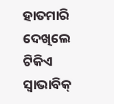ହାତମାରି ଦେଖିଲେ ଟିକିଏ ସ୍ୱାଭାବିକ୍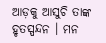ଆଡ଼କୁ ଆସୁଚି ତାଙ୍କ ହୃତସ୍ପନ୍ଦନ । ମନ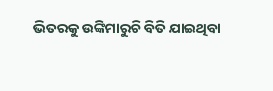ଭିତରକୁ ଉଙ୍କିମାରୁଚି ବିତି ଯାଇଥିବା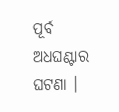ପୂର୍ବ ଅଧଘଣ୍ଟାର ଘଟଣା ।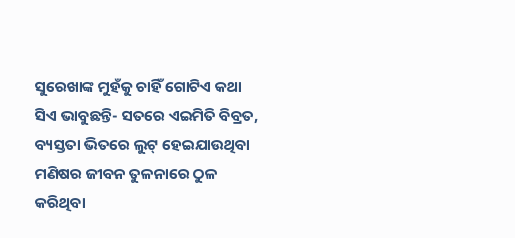ସୁରେଖାଙ୍କ ମୁହଁକୁ ଚାହିଁ ଗୋଟିଏ କଥା ସିଏ ଭାବୁଛନ୍ତି- ସତରେ ଏଇମିତି ବିବ୍ରତ, ବ୍ୟସ୍ତତା ଭିତରେ ଲୁଟ୍ ହେଇଯାଉଥିବା ମଣିଷର ଜୀବନ ତୁଳନାରେ ଠୁଳ କରିଥିବା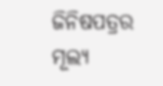ଜିନିଷପତ୍ରର ମୂଲ୍ୟ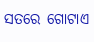ସତରେ ଗୋଟାଏ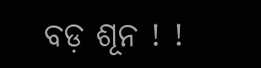ବଡ଼ ଶୂନ ! !